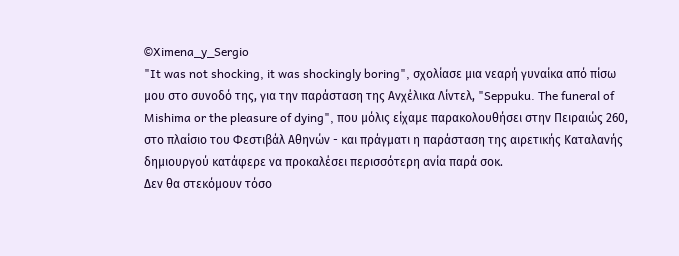©Ximena_y_Sergio
"It was not shocking, it was shockingly boring", σχολίασε μια νεαρή γυναίκα από πίσω μου στο συνοδό της, για την παράσταση της Ανχέλικα Λίντελ, "Seppuku. The funeral of Mishima or the pleasure of dying", που μόλις είχαμε παρακολουθήσει στην Πειραιώς 260, στο πλαίσιο του Φεστιβάλ Αθηνών - και πράγματι η παράσταση της αιρετικής Καταλανής δημιουργού κατάφερε να προκαλέσει περισσότερη ανία παρά σοκ.
Δεν θα στεκόμουν τόσο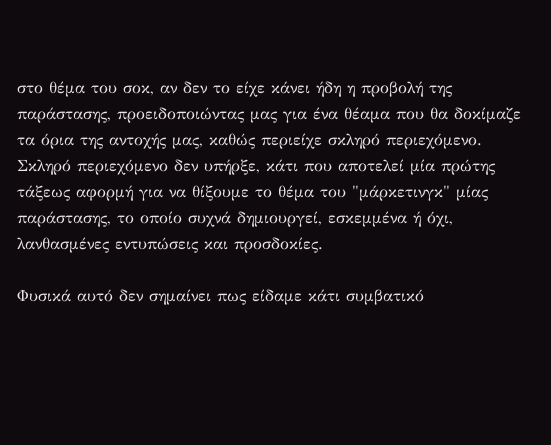στο θέμα του σοκ, αν δεν το είχε κάνει ήδη η προβολή της παράστασης, προειδοποιώντας μας για ένα θέαμα που θα δοκίμαζε τα όρια της αντοχής μας, καθώς περιείχε σκληρό περιεχόμενο. Σκληρό περιεχόμενο δεν υπήρξε, κάτι που αποτελεί μία πρώτης τάξεως αφορμή για να θίξουμε το θέμα του "μάρκετινγκ" μίας παράστασης, το οποίο συχνά δημιουργεί, εσκεμμένα ή όχι, λανθασμένες εντυπώσεις και προσδοκίες.

Φυσικά αυτό δεν σημαίνει πως είδαμε κάτι συμβατικό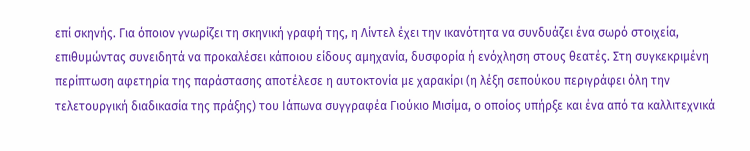επί σκηνής. Για όποιον γνωρίζει τη σκηνική γραφή της, η Λίντελ έχει την ικανότητα να συνδυάζει ένα σωρό στοιχεία, επιθυμώντας συνειδητά να προκαλέσει κάποιου είδους αμηχανία, δυσφορία ή ενόχληση στους θεατές. Στη συγκεκριμένη περίπτωση αφετηρία της παράστασης αποτέλεσε η αυτοκτονία με χαρακίρι (η λέξη σεπούκου περιγράφει όλη την τελετουργική διαδικασία της πράξης) του Ιάπωνα συγγραφέα Γιούκιο Μισίμα, ο οποίος υπήρξε και ένα από τα καλλιτεχνικά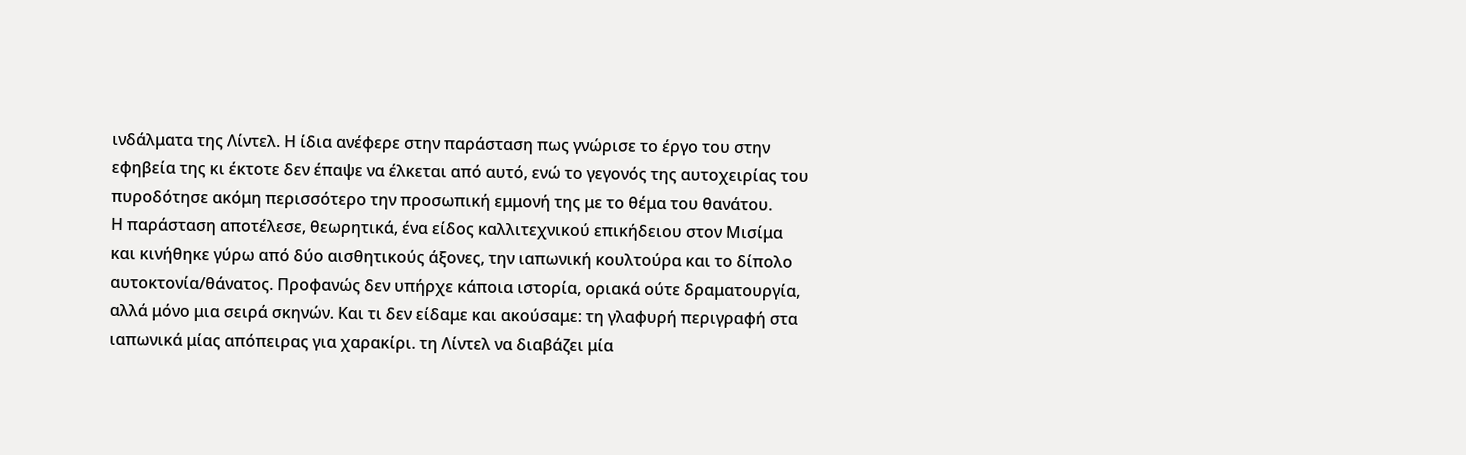ινδάλματα της Λίντελ. Η ίδια ανέφερε στην παράσταση πως γνώρισε το έργο του στην εφηβεία της κι έκτοτε δεν έπαψε να έλκεται από αυτό, ενώ το γεγονός της αυτοχειρίας του πυροδότησε ακόμη περισσότερο την προσωπική εμμονή της με το θέμα του θανάτου.
Η παράσταση αποτέλεσε, θεωρητικά, ένα είδος καλλιτεχνικού επικήδειου στον Μισίμα και κινήθηκε γύρω από δύο αισθητικούς άξονες, την ιαπωνική κουλτούρα και το δίπολο αυτοκτονία/θάνατος. Προφανώς δεν υπήρχε κάποια ιστορία, οριακά ούτε δραματουργία, αλλά μόνο μια σειρά σκηνών. Και τι δεν είδαμε και ακούσαμε: τη γλαφυρή περιγραφή στα ιαπωνικά μίας απόπειρας για χαρακίρι. τη Λίντελ να διαβάζει μία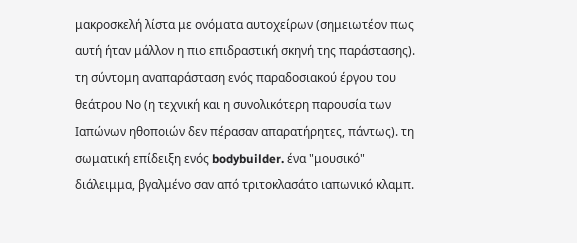μακροσκελή λίστα με ονόματα αυτοχείρων (σημειωτέον πως αυτή ήταν μάλλον η πιο επιδραστική σκηνή της παράστασης). τη σύντομη αναπαράσταση ενός παραδοσιακού έργου του θεάτρου Νο (η τεχνική και η συνολικότερη παρουσία των Ιαπώνων ηθοποιών δεν πέρασαν απαρατήρητες, πάντως). τη σωματική επίδειξη ενός bodybuilder. ένα "μουσικό" διάλειμμα, βγαλμένο σαν από τριτοκλασάτο ιαπωνικό κλαμπ.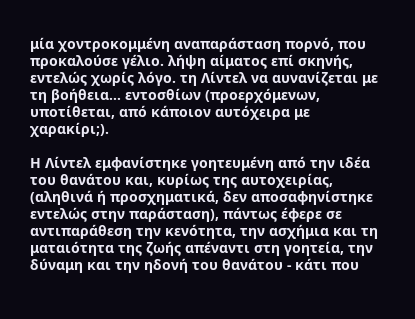μία χοντροκομμένη αναπαράσταση πορνό, που προκαλούσε γέλιο. λήψη αίματος επί σκηνής, εντελώς χωρίς λόγο. τη Λίντελ να αυνανίζεται με τη βοήθεια… εντοσθίων (προερχόμενων, υποτίθεται, από κάποιον αυτόχειρα με χαρακίρι;).

Η Λίντελ εμφανίστηκε γοητευμένη από την ιδέα του θανάτου και, κυρίως της αυτοχειρίας, (αληθινά ή προσχηματικά, δεν αποσαφηνίστηκε εντελώς στην παράσταση), πάντως έφερε σε αντιπαράθεση την κενότητα, την ασχήμια και τη ματαιότητα της ζωής απέναντι στη γοητεία, την δύναμη και την ηδονή του θανάτου - κάτι που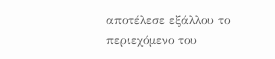αποτέλεσε εξάλλου το περιεχόμενο του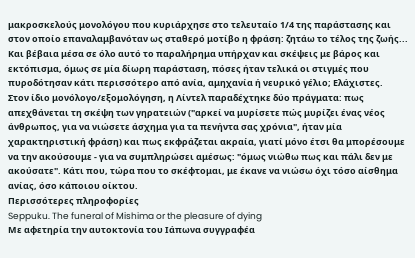μακροσκελούς μονολόγου που κυριάρχησε στο τελευταίο 1/4 της παράστασης και στον οποίο επαναλαμβανόταν ως σταθερό μοτίβο η φράση: ζητάω το τέλος της ζωής... Και βέβαια μέσα σε όλο αυτό το παραλήρημα υπήρχαν και σκέψεις με βάρος και εκτόπισμα, όμως σε μία δίωρη παράσταση, πόσες ήταν τελικά οι στιγμές που πυροδότησαν κάτι περισσότερο από ανία, αμηχανία ή νευρικό γέλιο; Ελάχιστες.
Στον ίδιο μονόλογο/εξομολόγηση, η Λίντελ παραδέχτηκε δύο πράγματα: πως απεχθάνεται τη σκέψη των γηρατειών ("αρκεί να μυρίσετε πώς μυρίζει ένας νέος άνθρωπος, για να νιώσετε άσχημα για τα πενήντα σας χρόνια", ήταν μία χαρακτηριστική φράση) και πως εκφράζεται ακραία, γιατί μόνο έτσι θα μπορέσουμε να την ακούσουμε - για να συμπληρώσει αμέσως: "όμως νιώθω πως και πάλι δεν με ακούσατε". Κάτι που, τώρα που το σκέφτομαι, με έκανε να νιώσω όχι τόσο αίσθημα ανίας, όσο κάποιου οίκτου.
Περισσότερες πληροφορίες
Seppuku. The funeral of Mishima or the pleasure of dying
Με αφετηρία την αυτοκτονία του Ιάπωνα συγγραφέα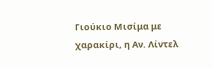Γιούκιο Μισίμα με χαρακίρι, η Αν. Λίντελ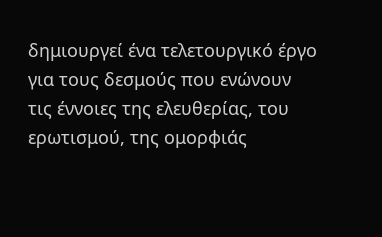δημιουργεί ένα τελετουργικό έργο για τους δεσμούς που ενώνουν τις έννοιες της ελευθερίας, του ερωτισμού, της ομορφιάς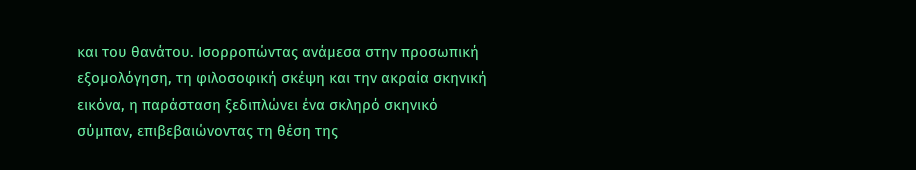και του θανάτου. Ισορροπώντας ανάμεσα στην προσωπική εξομολόγηση, τη φιλοσοφική σκέψη και την ακραία σκηνική εικόνα, η παράσταση ξεδιπλώνει ένα σκληρό σκηνικό σύμπαν, επιβεβαιώνοντας τη θέση της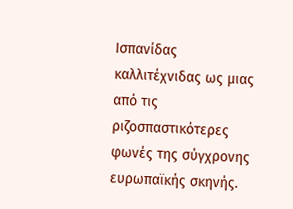Ισπανίδας καλλιτέχνιδας ως μιας από τις ριζοσπαστικότερες φωνές της σύγχρονης ευρωπαϊκής σκηνής.